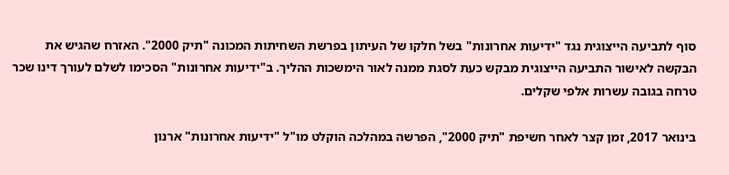סוף לתביעה הייצוגית נגד "ידיעות אחרונות" בשל חלקו של העיתון בפרשת השחיתות המכונה "תיק 2000". האזרח שהגיש את הבקשה לאישור התביעה הייצוגית מבקש כעת לסגת ממנה לאור הימשכות ההליך. ב"ידיעות אחרונות" הסכימו לשלם לעורך דינו שכר טרחה בגובה עשרות אלפי שקלים.

בינואר 2017, זמן קצר לאחר חשיפת "תיק 2000", הפרשה במהלכה הוקלט מו"ל "ידיעות אחרונות" ארנון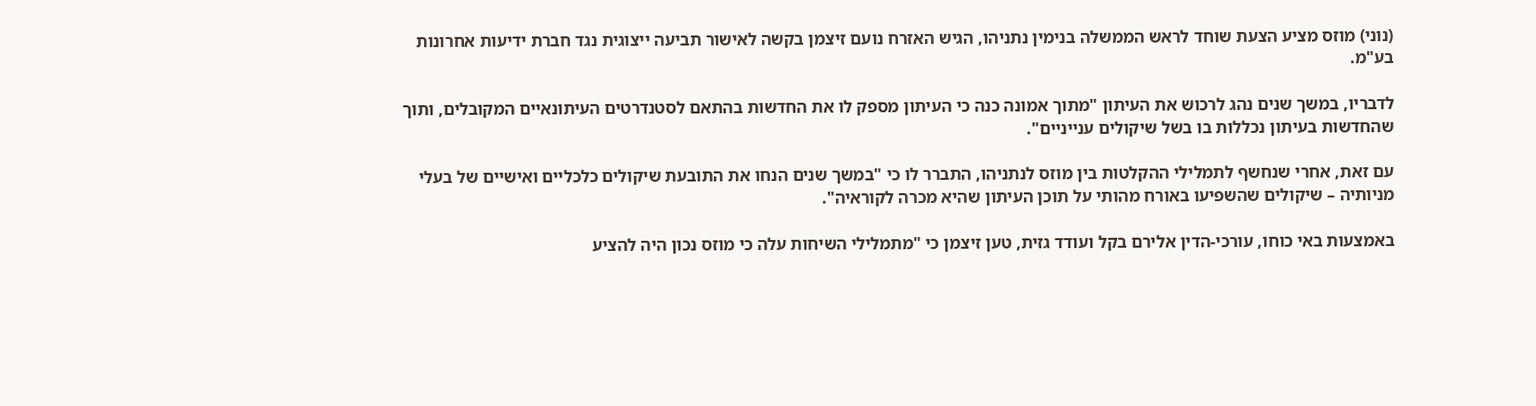(נוני) מוזס מציע הצעת שוחד לראש הממשלה בנימין נתניהו, הגיש האזרח נועם זיצמן בקשה לאישור תביעה ייצוגית נגד חברת ידיעות אחרונות בע"מ.

לדבריו, במשך שנים נהג לרכוש את העיתון "מתוך אמונה כנה כי העיתון מספק לו את החדשות בהתאם לסטנדרטים העיתונאיים המקובלים, ותוך שהחדשות בעיתון נכללות בו בשל שיקולים ענייניים".

עם זאת, אחרי שנחשף לתמלילי ההקלטות בין מוזס לנתניהו, התברר לו כי "במשך שנים הנחו את התובעת שיקולים כלכליים ואישיים של בעלי מניותיה – שיקולים שהשפיעו באורח מהותי על תוכן העיתון שהיא מכרה לקוראיה".

באמצעות באי כוחו, עורכי-הדין אלירם בקל ועודד גזית, טען זיצמן כי "מתמלילי השיחות עלה כי מוזס נכון היה להציע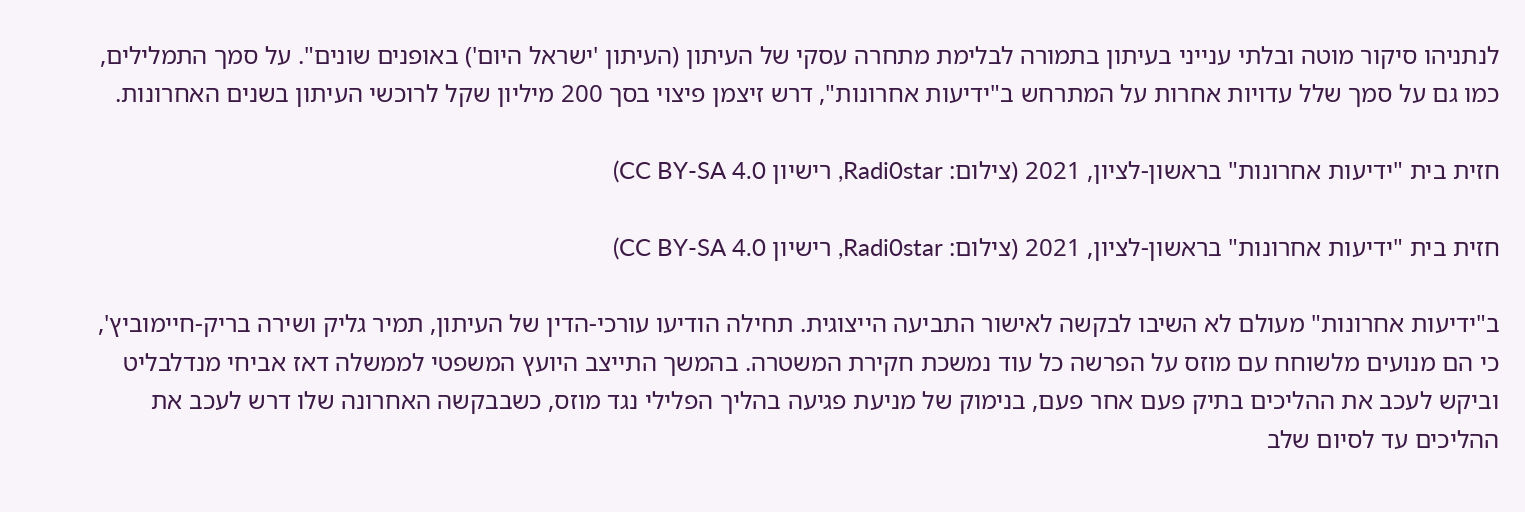לנתניהו סיקור מוטה ובלתי ענייני בעיתון בתמורה לבלימת מתחרה עסקי של העיתון (העיתון 'ישראל היום') באופנים שונים". על סמך התמלילים, כמו גם על סמך שלל עדויות אחרות על המתרחש ב"ידיעות אחרונות", דרש זיצמן פיצוי בסך 200 מיליון שקל לרוכשי העיתון בשנים האחרונות.

חזית בית "ידיעות אחרונות" בראשון-לציון, 2021 (צילום: Radi0star, רישיון CC BY-SA 4.0)

חזית בית "ידיעות אחרונות" בראשון-לציון, 2021 (צילום: Radi0star, רישיון CC BY-SA 4.0)

ב"ידיעות אחרונות" מעולם לא השיבו לבקשה לאישור התביעה הייצוגית. תחילה הודיעו עורכי-הדין של העיתון, תמיר גליק ושירה בריק-חיימוביץ', כי הם מנועים מלשוחח עם מוזס על הפרשה כל עוד נמשכת חקירת המשטרה. בהמשך התייצב היועץ המשפטי לממשלה דאז אביחי מנדלבליט וביקש לעכב את ההליכים בתיק פעם אחר פעם, בנימוק של מניעת פגיעה בהליך הפלילי נגד מוזס, כשבבקשה האחרונה שלו דרש לעכב את ההליכים עד לסיום שלב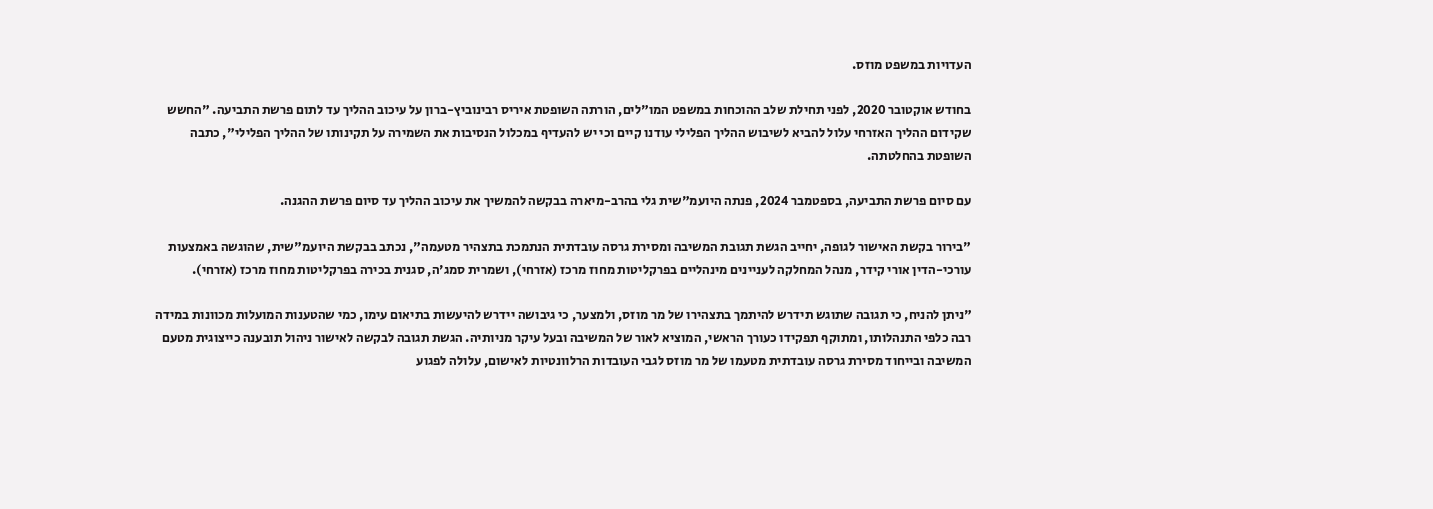העדויות במשפט מוזס.

בחודש אוקטובר 2020, לפני תחילת שלב ההוכחות במשפט המו"לים, הורתה השופטת איריס רבינוביץ-ברון על עיכוב ההליך עד לתום פרשת התביעה. "החשש שקידום ההליך האזרחי עלול להביא לשיבוש ההליך הפלילי עודנו קיים וכי יש להעדיף במכלול הנסיבות את השמירה על תקינותו של ההליך הפלילי", כתבה השופטת בהחלטתה.

עם סיום פרשת התביעה, בספטמבר 2024, פנתה היועמ"שית גלי בהרב-מיארה בבקשה להמשיך את עיכוב ההליך עד סיום פרשת ההגנה.

"בירור בקשת האישור לגופה, יחייב הגשת תגובת המשיבה ומסירת גרסה עובדתית הנתמכת בתצהיר מטעמה", נכתב בבקשת היועמ"שית, שהוגשה באמצעות עורכי-הדין אורי קידר, מנהל המחלקה לעניינים מינהליים בפרקליטות מחוז מרכז (אזרחי), ושמרית סמג'ה, סגנית בכירה בפרקליטות מחוז מרכז (אזרחי).

"ניתן להניח, כי תגובה שתוגש תידרש להיתמך בתצהירו של מר מוזס, ולמצער, כי גיבושה יידרש להיעשות בתיאום עימו, כמי שהטענות המועלות מכוונות במידה רבה כלפי התנהלותו, ומתוקף תפקידו כעורך הראשי, המוציא לאור של המשיבה ובעל עיקר מניותיה. הגשת תגובה לבקשה לאישור ניהול תובענה כייצוגית מטעם המשיבה ובייחוד מסירת גרסה עובדתית מטעמו של מר מוזס לגבי העובדות הרלוונטיות לאישום, עלולה לפגוע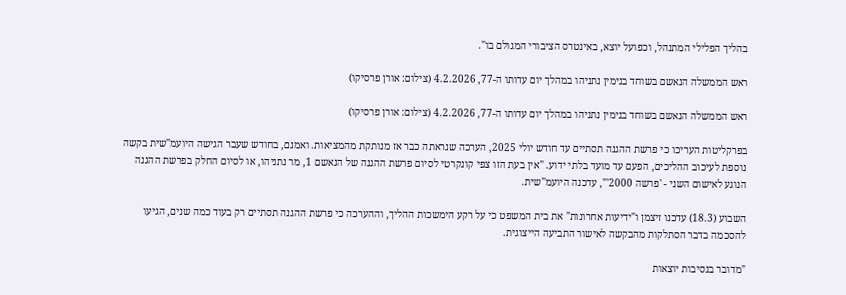בהליך הפלילי המתנהל, וכפועל יוצא, באינטרס הציבורי המגולם בו".

ראש הממשלה הנאשם בשוחד בנימין נתניהו במהלך יום עדותו ה-77, 4.2.2026 (צילום: אורן פרסיקו)

ראש הממשלה הנאשם בשוחד בנימין נתניהו במהלך יום עדותו ה-77, 4.2.2026 (צילום: אורן פרסיקו)

בפרקליטות העריכו כי פרשת ההגנה תסתיים עד חודש יולי 2025, הערכה שנראתה כבר אז מנותקת מהמציאות. ואמנם, בחודש שעבר הגישה היועמ"שית בקשה נוספת לעיכוב ההליכים, הפעם עד מועד בלתי ידוע. "אין בעת הזו צפי קונקרטי לסיום פרשת ההגנה של הנאשם 1, מר נתניהו, או לסיום החלק בפרשת ההגנה הנוגע לאישום השני - 'פרשה 2000'", עדכנה היועמ"שית.

השבוע (18.3) עדכנו זיצמן ו"ידיעות אחרונות" את בית המשפט כי על רקע הימשכות ההליך, וההערכה כי פרשת ההגנה תסתיים רק בעוד כמה שנים, הגיעו להסכמה בדבר הסתלקות מהבקשה לאישור התביעה הייצוגית.

"מדובר בנסיבות יוצאות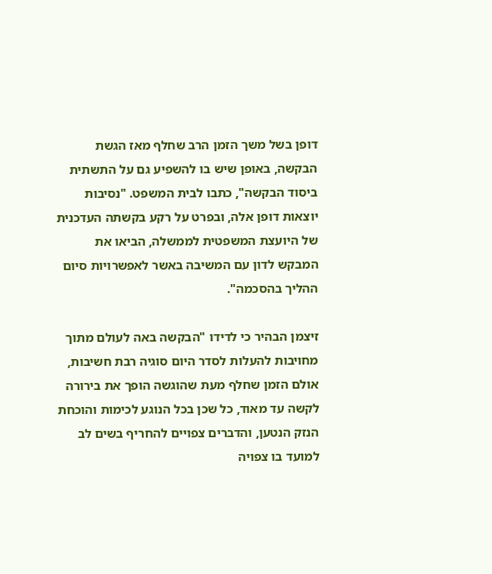דופן בשל משך הזמן הרב שחלף מאז הגשת הבקשה, באופן שיש בו להשפיע גם על התשתית ביסוד הבקשה", כתבו לבית המשפט. "נסיבות יוצאות דופן אלה, ובפרט על רקע בקשתה העדכנית של היועצת המשפטית לממשלה, הביאו את המבקש לדון עם המשיבה באשר לאפשרויות סיום ההליך בהסכמה".

זיצמן הבהיר כי לדידו "הבקשה באה לעולם מתוך מחויבות להעלות לסדר היום סוגיה רבת חשיבות, אולם הזמן שחלף מעת שהוגשה הופך את בירורה לקשה עד מאוד, כל שכן בכל הנוגע לכימות והוכחת הנזק הנטען, והדברים צפויים להחריף בשים לב למועד בו צפויה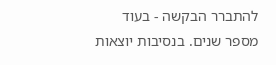להתברר הבקשה - בעוד מספר שנים. בנסיבות יוצאות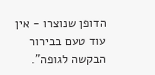הדופן שנוצרו - אין עוד טעם בבירור הבקשה לגופה".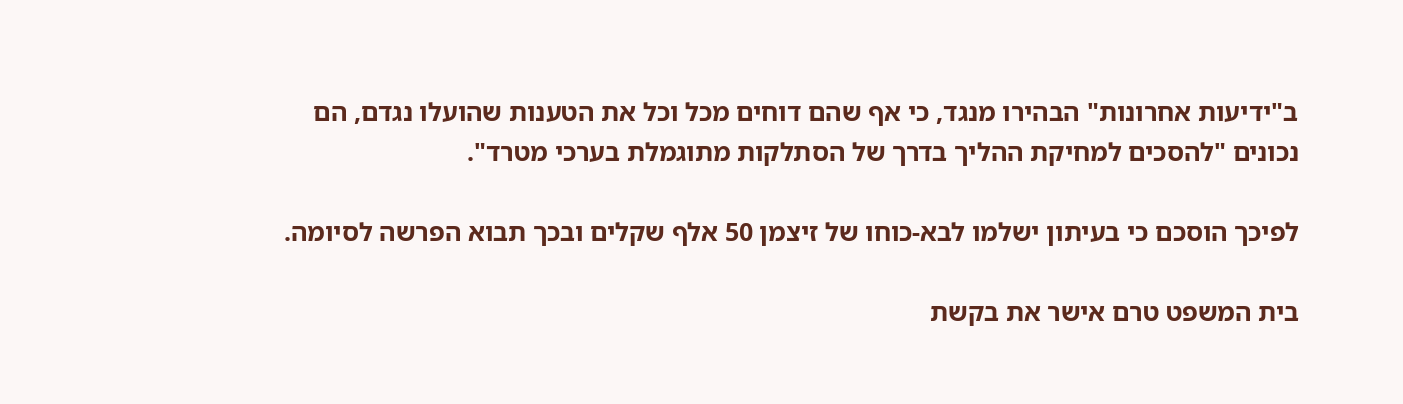ב"ידיעות אחרונות" הבהירו מנגד, כי אף שהם דוחים מכל וכל את הטענות שהועלו נגדם, הם נכונים "להסכים למחיקת ההליך בדרך של הסתלקות מתוגמלת בערכי מטרד".

לפיכך הוסכם כי בעיתון ישלמו לבא-כוחו של זיצמן 50 אלף שקלים ובכך תבוא הפרשה לסיומה.

בית המשפט טרם אישר את בקשת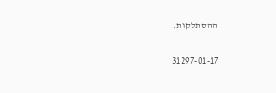ההסתלקות.

31297-01-17